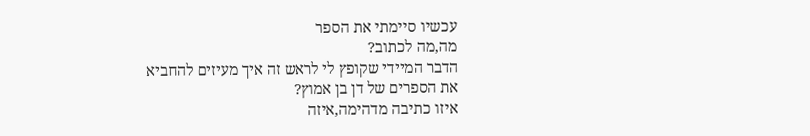עכשיו סיימתי את הספר
מה,מה לכתוב?
הדבר המיידי שקופץ לי לראש זה איך מעיזים להחביא את הספרים של דן בן אמוץ?
איזו כתיבה מדהימה,איזה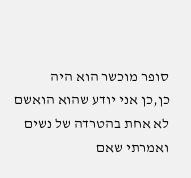סופר מוכשר הוא היה
כן,כן אני יודע שהוא הואשם לא אחת בהטרדה של נשים
ואמרתי שאם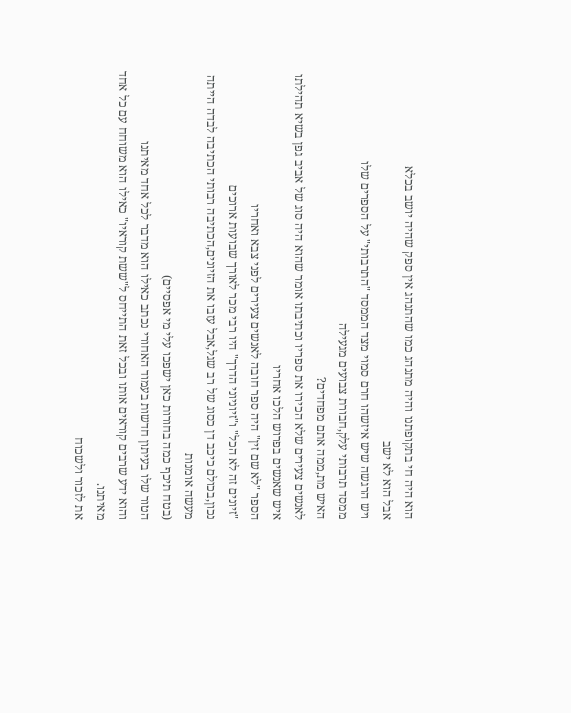הוא היה חי בתקופתנו והיה מתנהג כמו שהתנהג אין ספק שהיה יושב בכלא
אבל הוא לא ישב
ויש הרגשה שיש איזשהו חרם סמוי מצד הממסד "התרבותי" על הספרים שלו
ממסד תרבותי עלק,חבורת צבועים מגעילה
האיש מת,ממה אתם מפחדים?
לאנשים צעירים שלא הכירו את ספריו וכתיבתו אומר שהוא היה סוג של אביב גפן בשיא תהילתו
איש שאנשים בפרוש הלכו אחריו
הספר "לא שם זין" היה ספר חובה לאנשים צעירים לפני צבא ואחריו
"זיונים זה לא הכל" ו"זיוניוני הדרך" היו רבי מכר לאורך שבועות ארוכים
נכון,בכולם כיכב דן כסוג של רב שגל,אבל עזבו את הזיונים,הכתיבה רבותי הכתיבה לבדה הייתה מעשה אומנות
(בטח תיכף כמה בחורות כאן ישפכו עלי מי אפסיים)
הטור שלו בעיתון חדשות בעמוד האחורי נכתב כאילו הוא מדבר לכל אחד מאיתנו
והוא ידע שרבים קוראים אותו ובכל זאת התייחס ל"ששת קוראיו" כאילו הוא משוחח עם כל אחד מאיתנו.
את לזכור ולשכוח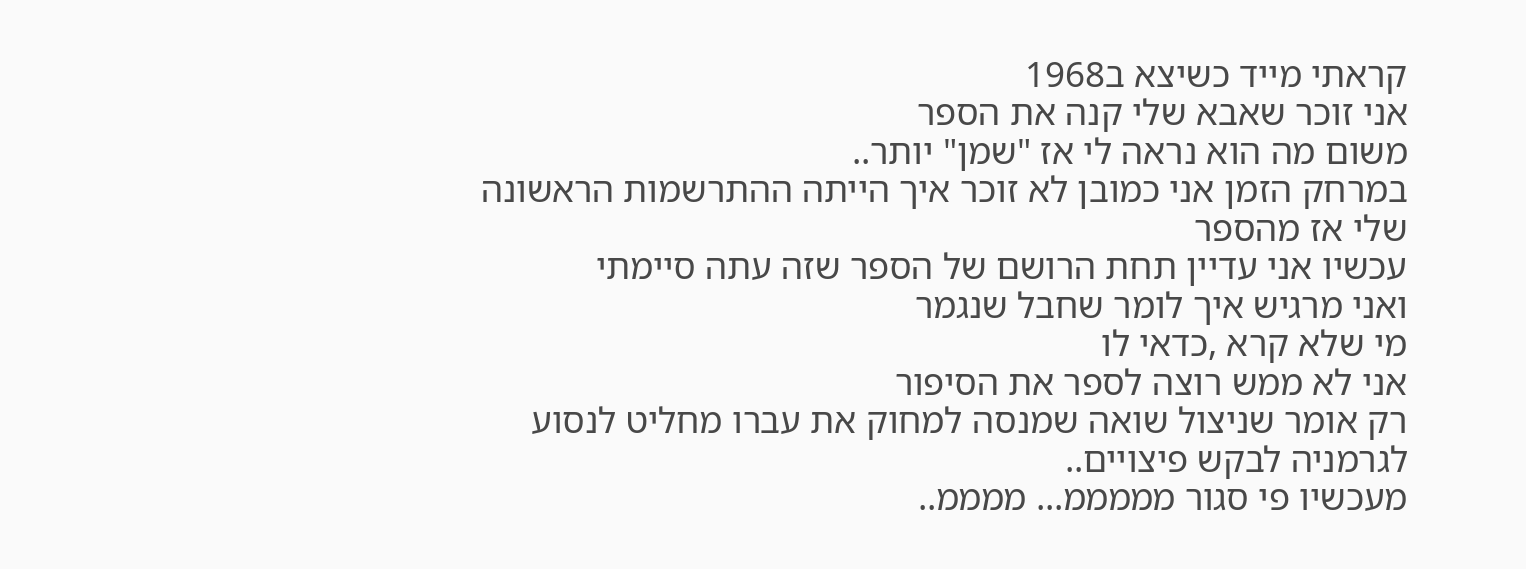קראתי מייד כשיצא ב1968
אני זוכר שאבא שלי קנה את הספר
משום מה הוא נראה לי אז "שמן" יותר..
במרחק הזמן אני כמובן לא זוכר איך הייתה ההתרשמות הראשונה שלי אז מהספר
עכשיו אני עדיין תחת הרושם של הספר שזה עתה סיימתי
ואני מרגיש איך לומר שחבל שנגמר
מי שלא קרא ,כדאי לו
אני לא ממש רוצה לספר את הסיפור
רק אומר שניצול שואה שמנסה למחוק את עברו מחליט לנסוע לגרמניה לבקש פיצויים..
מעכשיו פי סגור מממממ... ממממ..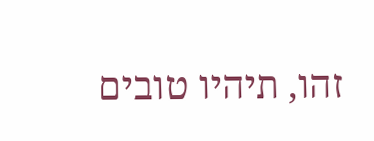זהו, תיהיו טובים